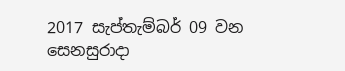2017 සැප්තැම්බර් 09 වන සෙනසුරාදා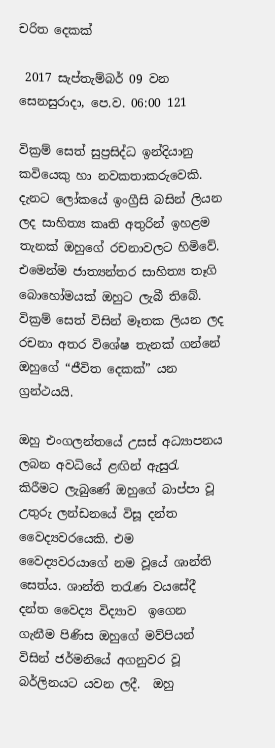චරිත දෙකක්

 2017 සැප්තැම්බර් 09 වන සෙනසුරාදා, පෙ.ව. 06:00 121

වික්‍රම් සෙත් සුප්‍රසිද්ධ ඉන්දියානු කවියෙකු හා නවකතාකරුවෙකි. දැනට ලෝකයේ ඉංග්‍රීසි බසින් ලියන ලද සාහිත්‍ය කෘති අතුරින් ඉහළම තැනක් ඔහුගේ රචනාවලට හිමිවේ. එමෙන්ම ජාත්‍යන්තර සාහිත්‍ය තෑගි බොහෝමයක් ඔහුට ලැබී තිබේ. වික්‍රම් සෙත් විසින් මෑතක ලියන ලද රචනා අතර විශේෂ තැනක් ගන්නේ ඔහුගේ “ජීවිත දෙකක්” යන ග්‍රන්ථයයි.

ඔහු එංගලන්තයේ උසස් අධ්‍යාපනය ලබන අවධියේ ළඟින් ඇසුරැ කිරීමට ලැබුණේ ඔහුගේ බාප්පා වූ උතුරු ලන්ඩනයේ විසූ දන්ත වෛද්‍යවරයෙකි. එම වෛද්‍යවරයාගේ නම වූයේ ශාන්ති සෙත්ය. ශාන්ති තරැණ වයසේදී දන්ත වෛද්‍ය විද්‍යාව  ඉගෙන ගැනීම පිණිස ඔහුගේ මව්පියන් විසින් ජර්මනියේ අගනුවර වූ බර්ලිනයට යවන ලදී.  ඔහු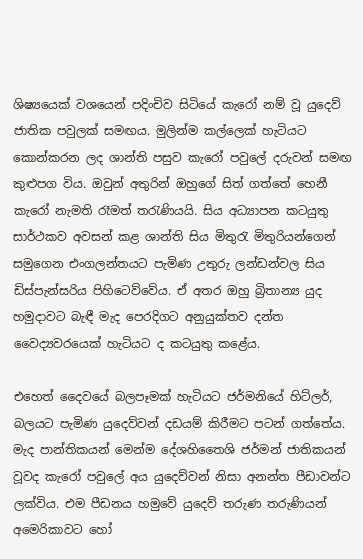ශිෂ්‍යයෙක් වශයෙන් පදිංචිව සිටියේ කැරෝ නම් වූ යුදෙව් ජාතික පවුලක් සමඟය. මුලින්ම කල්ලෙක් හැටියට කොන්කරන ලද ශාන්ති පසුව කැරෝ පවුලේ දරුවන් සමඟ කුළුපග විය. ඔවුන් අතුරින් ඔහුගේ සිත් ගත්තේ හෙනී කැරෝ නැමති රෑමත් තරැණියයි. සිය අධ්‍යාපන කටයුතු සාර්ථකව අවසන් කළ ශාන්ති සිය මිතුරැ මිතුරියන්ගෙන් සමුගෙන එංගලන්තයට පැමිණ උතුරු ලන්ඩන්වල සිය ඩිස්පැන්සරිය පිහිටෙව්වේය. ඒ අතර ඔහු බ්‍රිතාන්‍ය යුද හමුදාවට බැඳී මැද පෙරදිගට අනුයුක්තව දන්ත වෛද්‍යවරයෙක් හැටියට ද කටයුතු කළේය.

එහෙත් දෛවයේ බලපෑමක් හැටියට ජර්මනියේ හිට්ලර්, බලයට පැමිණ යුදෙව්වන් දඩයම් කිරීමට පටන් ගත්තේය. මැද පාන්තිකයන් මෙන්ම දේශහිතෛශි ජර්මන් ජාතිකයන් වූවද කැරෝ පවුලේ අය යුදෙව්වන් නිසා අනන්ත පීඩාවන්ට ලක්විය. එම පීඩනය හමුවේ යුදෙව් තරුණ තරුණියන් අමෙරිකාවට හෝ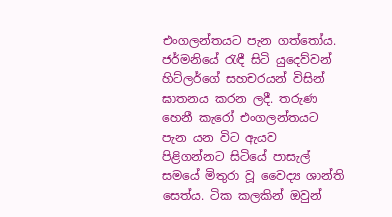එංගලන්තයට පැන ගත්තෝය. ජර්මනියේ රැඳී සිටි යුදෙව්වන් හිට්ලර්ගේ සහචරයන් විසින් ඝාතනය කරන ලදී. තරුණ හෙනී කැරෝ එංගලන්තයට පැන යන විට ඇයව පිළිගන්නට සිටියේ පාසැල් සමයේ මිතුරා වූ වෛද්‍ය ශාන්ති සෙත්ය. ටික කලකින් ඔවුන්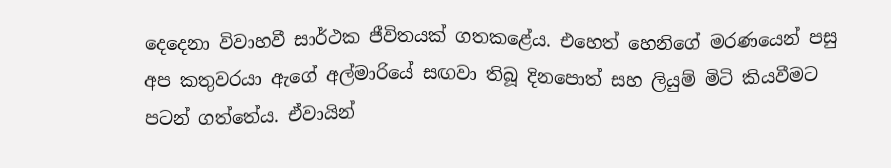දෙදෙනා විවාහවී සාර්ථක ජීවිතයක් ගතකළේය. එහෙත් හෙනිගේ මරණයෙන් පසු අප කතුවරයා ඇගේ අල්මාරියේ සඟවා තිබූ දිනපොත් සහ ලියුම් මිටි කියවීමට පටන් ගත්තේය. ඒවායින්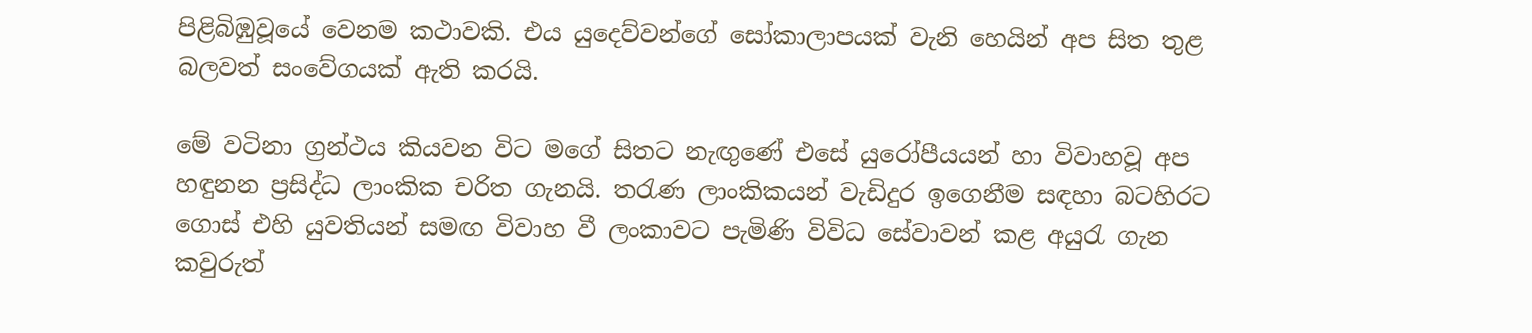පිළිබිඹුවූයේ වෙනම කථාවකි. එය යුදෙව්වන්ගේ සෝකාලාපයක් වැනි හෙයින් අප සිත තුළ බලවත් සංවේගයක් ඇති කරයි.

මේ වටිනා ග්‍රන්ථය කියවන විට මගේ සිතට නැඟුණේ එසේ යුරෝපීයයන් හා විවාහවූ අප හඳුනන ප්‍රසිද්ධ ලාංකික චරිත ගැනයි. තරැණ ලාංකිකයන් වැඩිදුර ඉගෙනීම සඳහා බටහිරට ගොස් එහි යුවතියන් සමඟ විවාහ වී ලංකාවට පැමිණි විවිධ සේවාවන් කළ අයුරැ ගැන කවුරුත්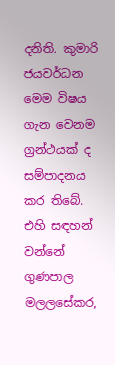දනිති. කුමාරි ජයවර්ධන මෙම විෂය ගැන වෙනම ග්‍රන්ථයක් ද සම්පාදනය කර තිබේ. එහි සඳහන් වන්නේ ගුණපාල මලලසේකර,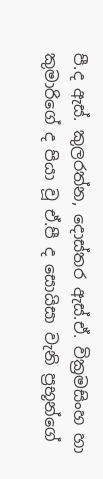පී.ද ඇස්. කුලරත්න, දොස්තර ඇස්.ඒ. වික්‍රමසිංහ හා කුමාරිගේ ද පියා වූ ඒ.පී ද සොයිසා වැනි ප්‍රභූන්ගේ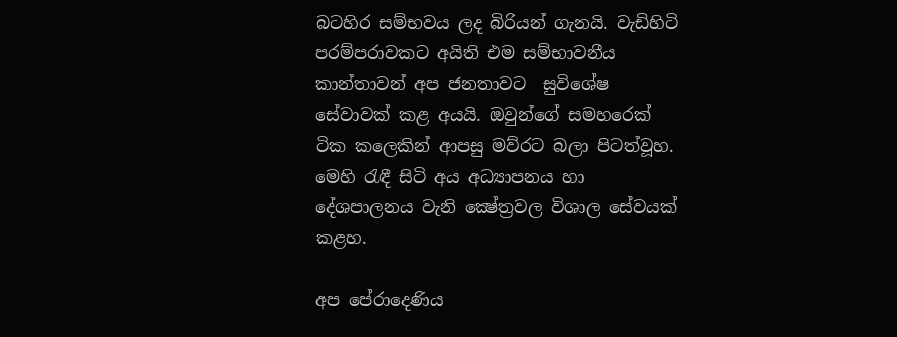බටහිර සම්භවය ලද බිරියන් ගැනයි. වැඩිහිටි පරම්පරාවකට අයිති එම සම්භාවනීය කාන්තාවන් අප ජනතාවට  සුවිශේෂ සේවාවක් කළ අයයි. ඔවුන්ගේ සමහරෙක් ටික කලෙකින් ආපසු මව්රට බලා පිටත්වූහ. මෙහි රැඳී සිටි අය අධ්‍යාපනය හා දේශපාලනය වැනි ක්‍ෂේත්‍රවල විශාල සේවයක් කළහ.

අප පේරාදෙණිය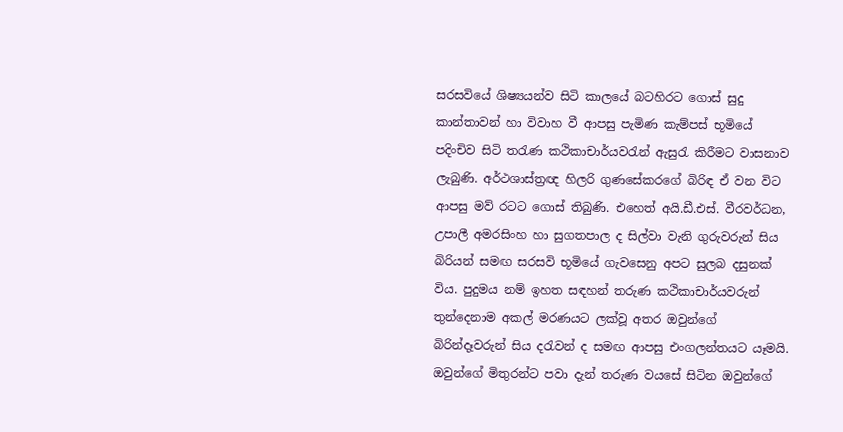සරසවියේ ශිෂ්‍යයන්ව සිටි කාලයේ බටහිරට ගොස් සුදු කාන්තාවන් හා විවාහ වී ආපසු පැමිණ කැම්පස් භූමියේ පදිංචිව සිටි තරැණ කථිකාචාර්යවරැන් ඇසුරැ කිරීමට වාසනාව ලැබුණි. අර්ථශාස්ත්‍රඥ හිලරි ගුණසේකරගේ බිරිඳ ඒ වන විට ආපසු මව් රටට ගොස් තිබුණි. එහෙත් අයි.ඩී.එස්. වීරවර්ධන, උපාලී අමරසිංහ හා සුගතපාල ද සිල්වා වැනි ගුරුවරුන් සිය බිරියන් සමඟ සරසවි භූමියේ ගැවසෙනු අපට සුලබ දසුනක් විය. පුදුමය නම් ඉහත සඳහන් තරුණ කථිකාචාර්යවරුන් තුන්දෙනාම අකල් මරණයට ලක්වූ අතර ඔවුන්ගේ බිරින්දෑවරුන් සිය දරැවන් ද සමඟ ආපසු එංගලන්තයට යෑමයි. ඔවුන්ගේ මිතුරන්ට පවා දැන් තරුණ වයසේ සිටින ඔවුන්ගේ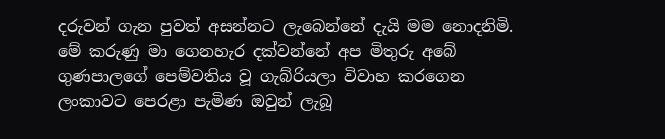දරුවන් ගැන පුවත් අසන්නට ලැබෙන්නේ දැයි මම නොදනිමි. මේ කරුණු මා ගෙනහැර දක්වන්නේ අප මිතුරු අබේ ගුණපාලගේ පෙම්වතිය වූ ගැබ්රියලා විවාහ කරගෙන ලංකාවට පෙරළා පැමිණ ඔවුන් ලැබූ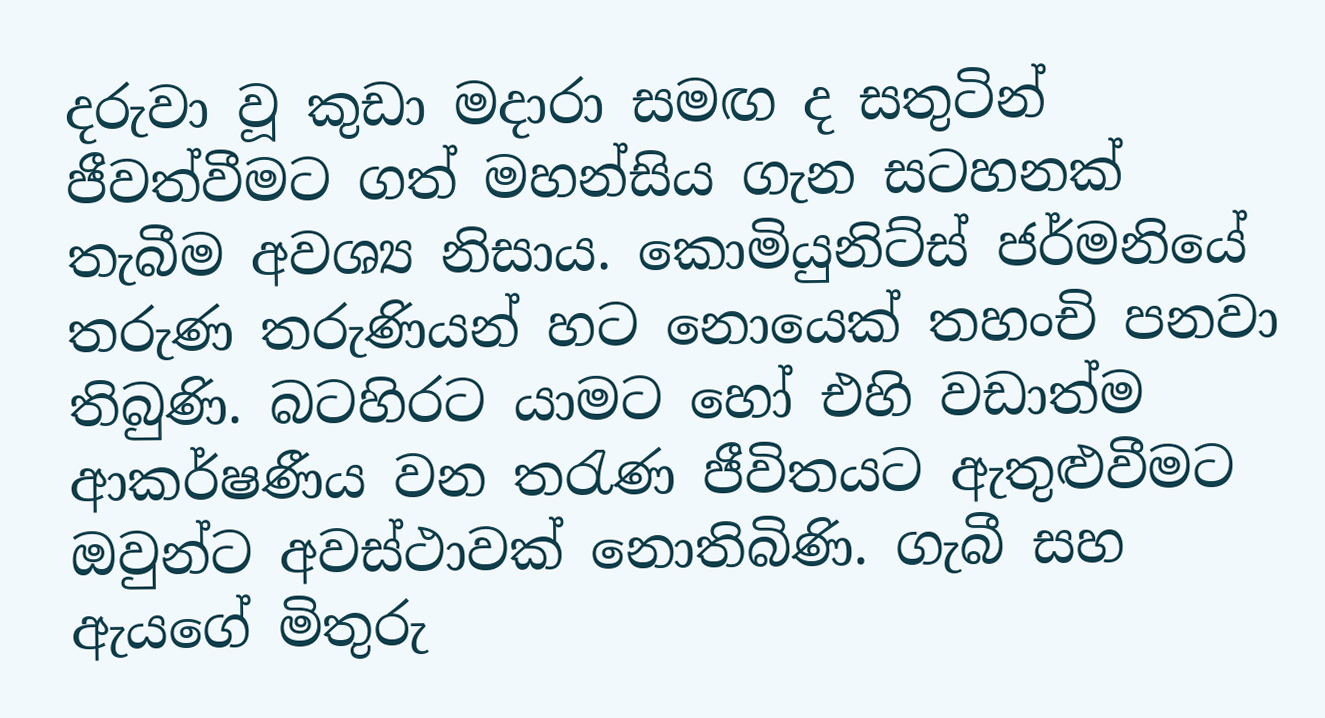දරුවා වූ කුඩා මදාරා සමඟ ද සතුටින් ජීවත්වීමට ගත් මහන්සිය ගැන සටහනක් තැබීම අවශ්‍ය නිසාය. කොමියුනිට්ස් ජර්මනියේ තරුණ තරුණියන් හට නොයෙක් තහංචි පනවා තිබුණි. බටහිරට යාමට හෝ එහි වඩාත්ම ආකර්ෂණීය වන තරැණ ජීවිතයට ඇතුළුවීමට ඔවුන්ට අවස්ථාවක් නොතිබිණි. ගැබී සහ ඇයගේ මිතුරු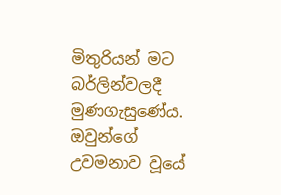මිතුරියන් මට බර්ලින්වලදී මුණගැසුණේය. ඔවුන්ගේ උවමනාව වූයේ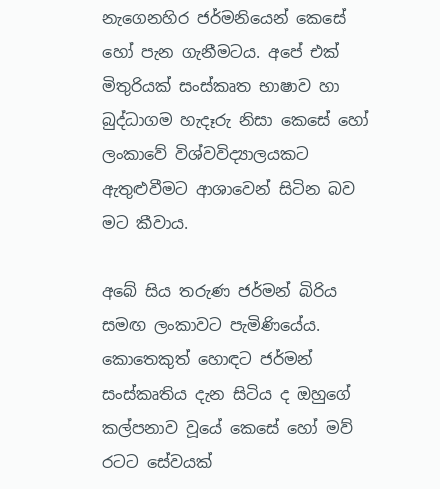නැගෙනහිර ජර්මනියෙන් කෙසේ හෝ පැන ගැනීමටය. අපේ එක් මිතුරියක් සංස්කෘත භාෂාව හා බුද්ධාගම හැදෑරු නිසා කෙසේ හෝ ලංකාවේ විශ්වවිද්‍යාලයකට ඇතුළුවීමට ආශාවෙන් සිටින බව මට කීවාය.

අබේ සිය තරුණ ජර්මන් බිරිය සමඟ ලංකාවට පැමිණියේය. කොතෙකුත් හොඳට ජර්මන් සංස්කෘතිය දැන සිටිය ද ඔහුගේ කල්පනාව වූයේ කෙසේ හෝ මව් රටට සේවයක්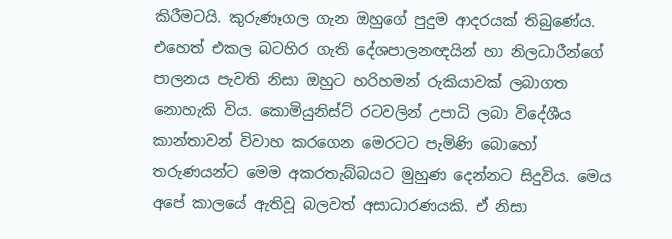කිරීමටයි. කුරුණෑගල ගැන ඔහුගේ පුදුම ආදරයක් තිබුණේය. එහෙත් එකල බටහිර ගැති දේශපාලනඥයින් හා නිලධාරීන්ගේ පාලනය පැවති නිසා ඔහුට හරිහමන් රුකියාවක් ලබාගත නොහැකි විය. කොමියුනිස්ට් රටවලින් උපාධි ලබා විදේශීය කාන්තාවන් විවාහ කරගෙන මෙරටට පැමිණි බොහෝ තරුණයන්ට මෙම අකරතැබ්බයට මුහුණ දෙන්නට සිදුවිය. මෙය අපේ කාලයේ ඇතිවූ බලවත් අසාධාරණයකි. ඒ නිසා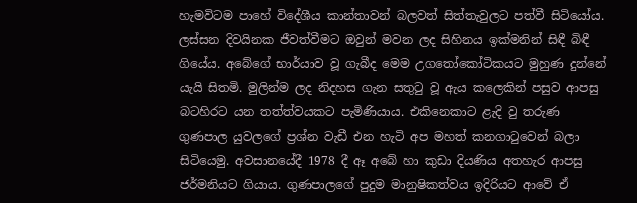හැමවිටම පාහේ විදේශීය කාන්තාවන් බලවත් සිත්තැවුලට පත්වී සිටියෝය. ලස්සන දිවයිනක ජීවත්වීමට ඔවුන් මවන ලද සිහිනය ඉක්මනින් සිඳී බිඳී ගියේය. අබේගේ භාර්යාව වූ ගැබීද මෙම උගතෝකෝටිකයට මුහුණ දුන්නේ යැයි සිතමි. මුලින්ම ලද නිදහස ගැන සතුටු වූ ඇය කලෙකින් පසුව ආපසු බටහිරට යන තත්ත්වයකට පැමිණියාය. එකිනෙකාට ළැදි වු තරුණ ගුණපාල යුවලගේ ප්‍රශ්න වැඩී එන හැටි අප මහත් කනගාටුවෙන් බලා සිටියෙමු. අවසානයේදී 1978 දී ඈ අබේ හා කුඩා දියණිය අතහැර ආපසු ජර්මනියට ගියාය. ගුණපාලගේ පුදුම මානුෂිකත්වය ඉදිරියට ආවේ ඒ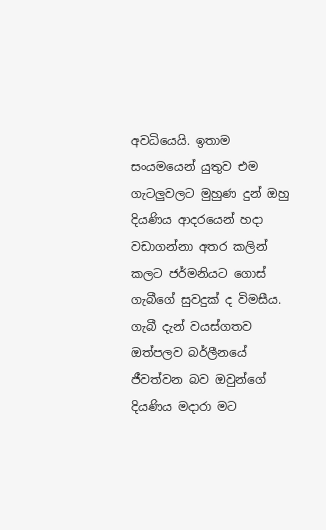අවධියෙයි. ඉතාම සංයමයෙන් යුතුව එම ගැටලුවලට මුහුණ දුන් ඔහු දියණිය ආදරයෙන් හදා වඩාගන්නා අතර කලින් කලට ජර්මනියට ගොස් ගැබීගේ සුවදුක් ද විමසීය. ගැබී දැන් වයස්ගතව ඔත්පලව බර්ලීනයේ ජීවත්වන බව ඔවුන්ගේ දියණිය මදාරා මට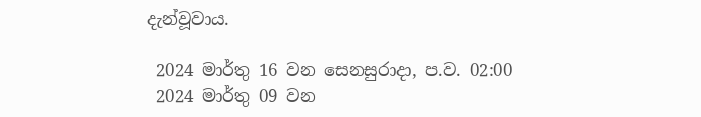දැන්වූවාය.

 2024 මාර්තු 16 වන සෙනසුරාදා, ප.ව. 02:00
 2024 මාර්තු 09 වන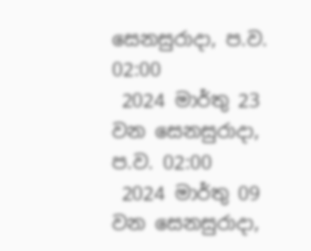සෙනසුරාදා, ප.ව. 02:00
 2024 මාර්තු 23 වන සෙනසුරාදා, ප.ව. 02:00
 2024 මාර්තු 09 වන සෙනසුරාදා,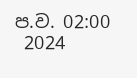ප.ව. 02:00
 2024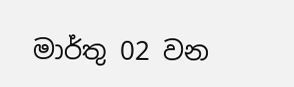මාර්තු 02 වන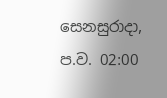සෙනසුරාදා, ප.ව. 02:00